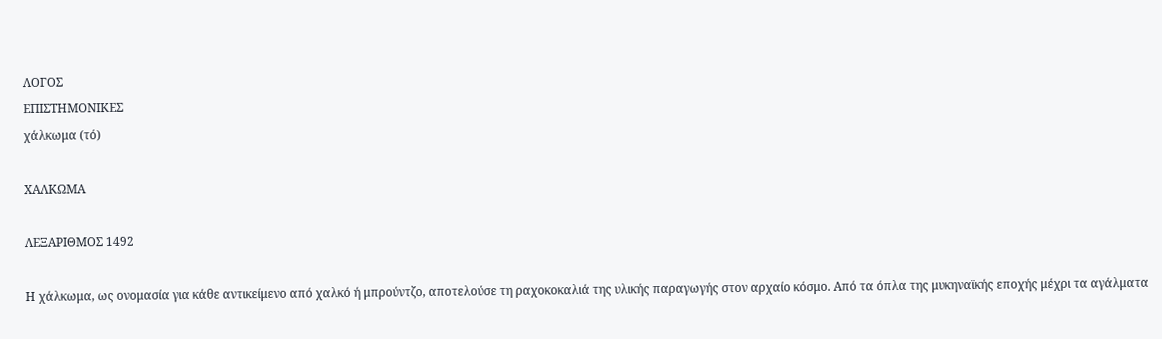ΛΟΓΟΣ
ΕΠΙΣΤΗΜΟΝΙΚΕΣ
χάλκωμα (τό)

ΧΑΛΚΩΜΑ

ΛΕΞΑΡΙΘΜΟΣ 1492

Η χάλκωμα, ως ονομασία για κάθε αντικείμενο από χαλκό ή μπρούντζο, αποτελούσε τη ραχοκοκαλιά της υλικής παραγωγής στον αρχαίο κόσμο. Από τα όπλα της μυκηναϊκής εποχής μέχρι τα αγάλματα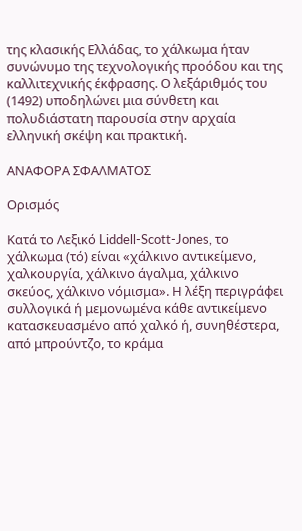της κλασικής Ελλάδας, το χάλκωμα ήταν συνώνυμο της τεχνολογικής προόδου και της καλλιτεχνικής έκφρασης. Ο λεξάριθμός του (1492) υποδηλώνει μια σύνθετη και πολυδιάστατη παρουσία στην αρχαία ελληνική σκέψη και πρακτική.

ΑΝΑΦΟΡΑ ΣΦΑΛΜΑΤΟΣ

Ορισμός

Κατά το Λεξικό Liddell-Scott-Jones, το χάλκωμα (τό) είναι «χάλκινο αντικείμενο, χαλκουργία, χάλκινο άγαλμα, χάλκινο σκεύος, χάλκινο νόμισμα». Η λέξη περιγράφει συλλογικά ή μεμονωμένα κάθε αντικείμενο κατασκευασμένο από χαλκό ή, συνηθέστερα, από μπρούντζο, το κράμα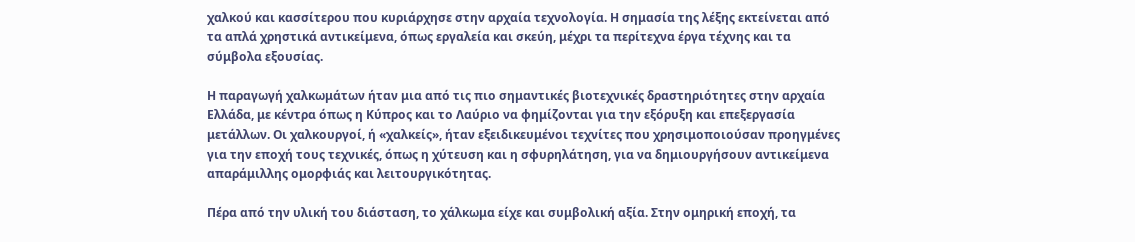χαλκού και κασσίτερου που κυριάρχησε στην αρχαία τεχνολογία. Η σημασία της λέξης εκτείνεται από τα απλά χρηστικά αντικείμενα, όπως εργαλεία και σκεύη, μέχρι τα περίτεχνα έργα τέχνης και τα σύμβολα εξουσίας.

Η παραγωγή χαλκωμάτων ήταν μια από τις πιο σημαντικές βιοτεχνικές δραστηριότητες στην αρχαία Ελλάδα, με κέντρα όπως η Κύπρος και το Λαύριο να φημίζονται για την εξόρυξη και επεξεργασία μετάλλων. Οι χαλκουργοί, ή «χαλκείς», ήταν εξειδικευμένοι τεχνίτες που χρησιμοποιούσαν προηγμένες για την εποχή τους τεχνικές, όπως η χύτευση και η σφυρηλάτηση, για να δημιουργήσουν αντικείμενα απαράμιλλης ομορφιάς και λειτουργικότητας.

Πέρα από την υλική του διάσταση, το χάλκωμα είχε και συμβολική αξία. Στην ομηρική εποχή, τα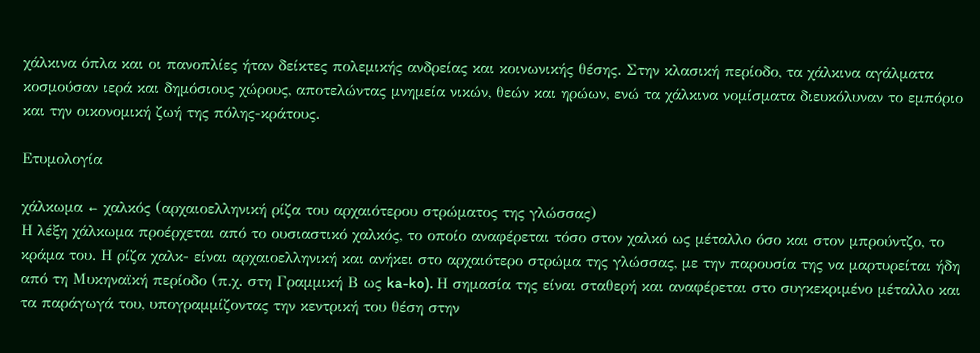χάλκινα όπλα και οι πανοπλίες ήταν δείκτες πολεμικής ανδρείας και κοινωνικής θέσης. Στην κλασική περίοδο, τα χάλκινα αγάλματα κοσμούσαν ιερά και δημόσιους χώρους, αποτελώντας μνημεία νικών, θεών και ηρώων, ενώ τα χάλκινα νομίσματα διευκόλυναν το εμπόριο και την οικονομική ζωή της πόλης-κράτους.

Ετυμολογία

χάλκωμα ← χαλκός (αρχαιοελληνική ρίζα του αρχαιότερου στρώματος της γλώσσας)
Η λέξη χάλκωμα προέρχεται από το ουσιαστικό χαλκός, το οποίο αναφέρεται τόσο στον χαλκό ως μέταλλο όσο και στον μπρούντζο, το κράμα του. Η ρίζα χαλκ- είναι αρχαιοελληνική και ανήκει στο αρχαιότερο στρώμα της γλώσσας, με την παρουσία της να μαρτυρείται ήδη από τη Μυκηναϊκή περίοδο (π.χ. στη Γραμμική Β ως ka-ko). Η σημασία της είναι σταθερή και αναφέρεται στο συγκεκριμένο μέταλλο και τα παράγωγά του, υπογραμμίζοντας την κεντρική του θέση στην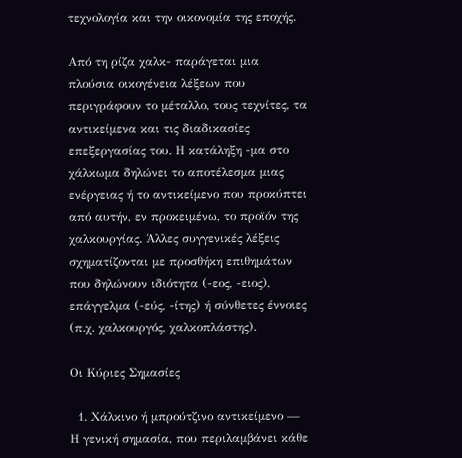τεχνολογία και την οικονομία της εποχής.

Από τη ρίζα χαλκ- παράγεται μια πλούσια οικογένεια λέξεων που περιγράφουν το μέταλλο, τους τεχνίτες, τα αντικείμενα και τις διαδικασίες επεξεργασίας του. Η κατάληξη -μα στο χάλκωμα δηλώνει το αποτέλεσμα μιας ενέργειας ή το αντικείμενο που προκύπτει από αυτήν, εν προκειμένω, το προϊόν της χαλκουργίας. Άλλες συγγενικές λέξεις σχηματίζονται με προσθήκη επιθημάτων που δηλώνουν ιδιότητα (-εος, -ειος), επάγγελμα (-εύς, -ίτης) ή σύνθετες έννοιες (π.χ. χαλκουργός, χαλκοπλάστης).

Οι Κύριες Σημασίες

  1. Χάλκινο ή μπρούτζινο αντικείμενο — Η γενική σημασία, που περιλαμβάνει κάθε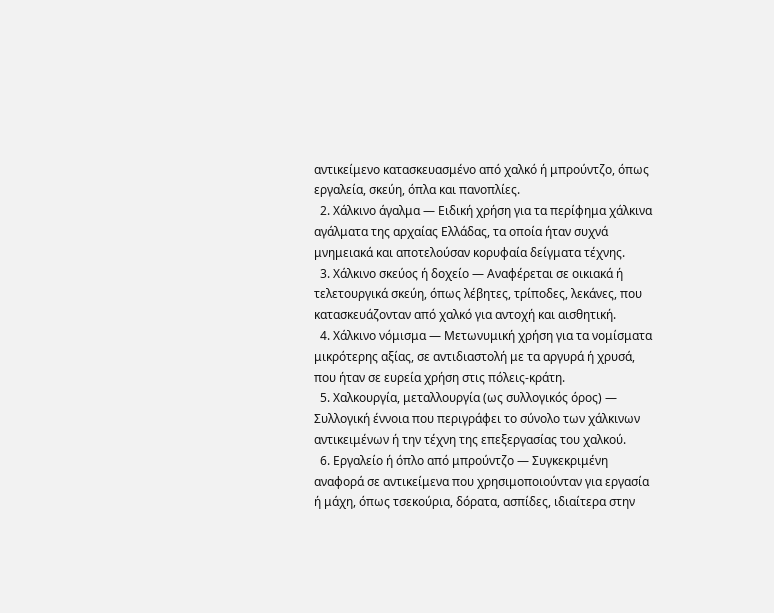αντικείμενο κατασκευασμένο από χαλκό ή μπρούντζο, όπως εργαλεία, σκεύη, όπλα και πανοπλίες.
  2. Χάλκινο άγαλμα — Ειδική χρήση για τα περίφημα χάλκινα αγάλματα της αρχαίας Ελλάδας, τα οποία ήταν συχνά μνημειακά και αποτελούσαν κορυφαία δείγματα τέχνης.
  3. Χάλκινο σκεύος ή δοχείο — Αναφέρεται σε οικιακά ή τελετουργικά σκεύη, όπως λέβητες, τρίποδες, λεκάνες, που κατασκευάζονταν από χαλκό για αντοχή και αισθητική.
  4. Χάλκινο νόμισμα — Μετωνυμική χρήση για τα νομίσματα μικρότερης αξίας, σε αντιδιαστολή με τα αργυρά ή χρυσά, που ήταν σε ευρεία χρήση στις πόλεις-κράτη.
  5. Χαλκουργία, μεταλλουργία (ως συλλογικός όρος) — Συλλογική έννοια που περιγράφει το σύνολο των χάλκινων αντικειμένων ή την τέχνη της επεξεργασίας του χαλκού.
  6. Εργαλείο ή όπλο από μπρούντζο — Συγκεκριμένη αναφορά σε αντικείμενα που χρησιμοποιούνταν για εργασία ή μάχη, όπως τσεκούρια, δόρατα, ασπίδες, ιδιαίτερα στην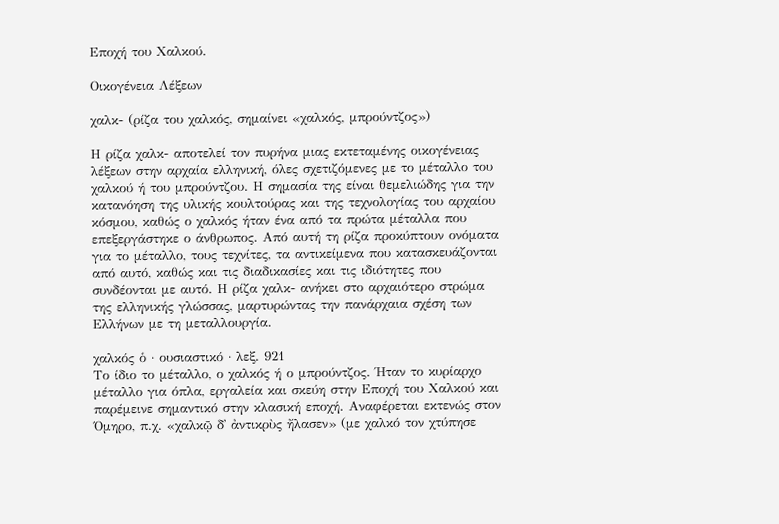Εποχή του Χαλκού.

Οικογένεια Λέξεων

χαλκ- (ρίζα του χαλκός, σημαίνει «χαλκός, μπρούντζος»)

Η ρίζα χαλκ- αποτελεί τον πυρήνα μιας εκτεταμένης οικογένειας λέξεων στην αρχαία ελληνική, όλες σχετιζόμενες με το μέταλλο του χαλκού ή του μπρούντζου. Η σημασία της είναι θεμελιώδης για την κατανόηση της υλικής κουλτούρας και της τεχνολογίας του αρχαίου κόσμου, καθώς ο χαλκός ήταν ένα από τα πρώτα μέταλλα που επεξεργάστηκε ο άνθρωπος. Από αυτή τη ρίζα προκύπτουν ονόματα για το μέταλλο, τους τεχνίτες, τα αντικείμενα που κατασκευάζονται από αυτό, καθώς και τις διαδικασίες και τις ιδιότητες που συνδέονται με αυτό. Η ρίζα χαλκ- ανήκει στο αρχαιότερο στρώμα της ελληνικής γλώσσας, μαρτυρώντας την πανάρχαια σχέση των Ελλήνων με τη μεταλλουργία.

χαλκός ὁ · ουσιαστικό · λεξ. 921
Το ίδιο το μέταλλο, ο χαλκός ή ο μπρούντζος. Ήταν το κυρίαρχο μέταλλο για όπλα, εργαλεία και σκεύη στην Εποχή του Χαλκού και παρέμεινε σημαντικό στην κλασική εποχή. Αναφέρεται εκτενώς στον Όμηρο, π.χ. «χαλκῷ δ᾽ ἀντικρὺς ἤλασεν» (με χαλκό τον χτύπησε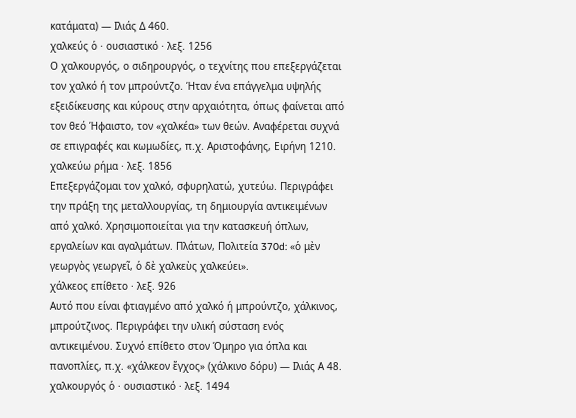κατάματα) — Ιλιάς Δ 460.
χαλκεύς ὁ · ουσιαστικό · λεξ. 1256
Ο χαλκουργός, ο σιδηρουργός, ο τεχνίτης που επεξεργάζεται τον χαλκό ή τον μπρούντζο. Ήταν ένα επάγγελμα υψηλής εξειδίκευσης και κύρους στην αρχαιότητα, όπως φαίνεται από τον θεό Ήφαιστο, τον «χαλκέα» των θεών. Αναφέρεται συχνά σε επιγραφές και κωμωδίες, π.χ. Αριστοφάνης, Ειρήνη 1210.
χαλκεύω ρήμα · λεξ. 1856
Επεξεργάζομαι τον χαλκό, σφυρηλατώ, χυτεύω. Περιγράφει την πράξη της μεταλλουργίας, τη δημιουργία αντικειμένων από χαλκό. Χρησιμοποιείται για την κατασκευή όπλων, εργαλείων και αγαλμάτων. Πλάτων, Πολιτεία 370d: «ὁ μὲν γεωργὸς γεωργεῖ, ὁ δὲ χαλκεὺς χαλκεύει».
χάλκεος επίθετο · λεξ. 926
Αυτό που είναι φτιαγμένο από χαλκό ή μπρούντζο, χάλκινος, μπρούτζινος. Περιγράφει την υλική σύσταση ενός αντικειμένου. Συχνό επίθετο στον Όμηρο για όπλα και πανοπλίες, π.χ. «χάλκεον ἔγχος» (χάλκινο δόρυ) — Ιλιάς Α 48.
χαλκουργός ὁ · ουσιαστικό · λεξ. 1494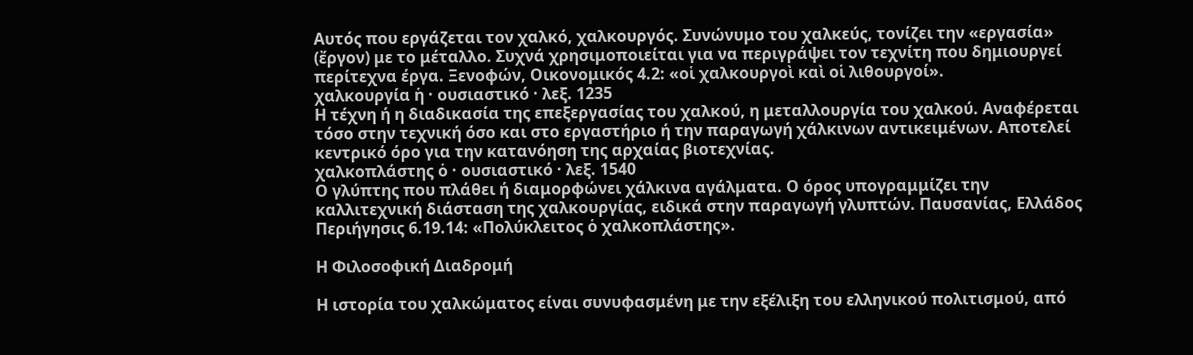Αυτός που εργάζεται τον χαλκό, χαλκουργός. Συνώνυμο του χαλκεύς, τονίζει την «εργασία» (ἔργον) με το μέταλλο. Συχνά χρησιμοποιείται για να περιγράψει τον τεχνίτη που δημιουργεί περίτεχνα έργα. Ξενοφών, Οικονομικός 4.2: «οἱ χαλκουργοὶ καὶ οἱ λιθουργοί».
χαλκουργία ἡ · ουσιαστικό · λεξ. 1235
Η τέχνη ή η διαδικασία της επεξεργασίας του χαλκού, η μεταλλουργία του χαλκού. Αναφέρεται τόσο στην τεχνική όσο και στο εργαστήριο ή την παραγωγή χάλκινων αντικειμένων. Αποτελεί κεντρικό όρο για την κατανόηση της αρχαίας βιοτεχνίας.
χαλκοπλάστης ὁ · ουσιαστικό · λεξ. 1540
Ο γλύπτης που πλάθει ή διαμορφώνει χάλκινα αγάλματα. Ο όρος υπογραμμίζει την καλλιτεχνική διάσταση της χαλκουργίας, ειδικά στην παραγωγή γλυπτών. Παυσανίας, Ελλάδος Περιήγησις 6.19.14: «Πολύκλειτος ὁ χαλκοπλάστης».

Η Φιλοσοφική Διαδρομή

Η ιστορία του χαλκώματος είναι συνυφασμένη με την εξέλιξη του ελληνικού πολιτισμού, από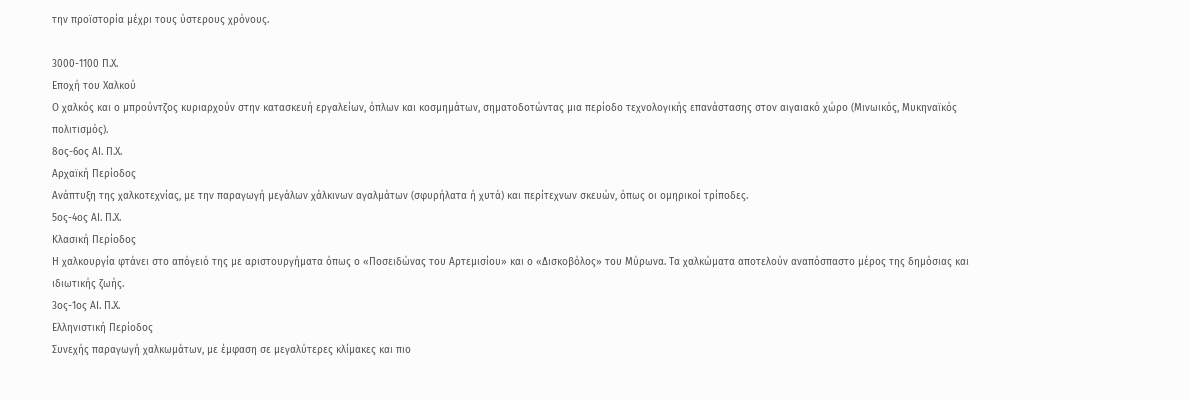την προϊστορία μέχρι τους ύστερους χρόνους.

3000-1100 Π.Χ.
Εποχή του Χαλκού
Ο χαλκός και ο μπρούντζος κυριαρχούν στην κατασκευή εργαλείων, όπλων και κοσμημάτων, σηματοδοτώντας μια περίοδο τεχνολογικής επανάστασης στον αιγαιακό χώρο (Μινωικός, Μυκηναϊκός πολιτισμός).
8ος-6ος ΑΙ. Π.Χ.
Αρχαϊκή Περίοδος
Ανάπτυξη της χαλκοτεχνίας, με την παραγωγή μεγάλων χάλκινων αγαλμάτων (σφυρήλατα ή χυτά) και περίτεχνων σκευών, όπως οι ομηρικοί τρίποδες.
5ος-4ος ΑΙ. Π.Χ.
Κλασική Περίοδος
Η χαλκουργία φτάνει στο απόγειό της με αριστουργήματα όπως ο «Ποσειδώνας του Αρτεμισίου» και ο «Δισκοβόλος» του Μύρωνα. Τα χαλκώματα αποτελούν αναπόσπαστο μέρος της δημόσιας και ιδιωτικής ζωής.
3ος-1ος ΑΙ. Π.Χ.
Ελληνιστική Περίοδος
Συνεχής παραγωγή χαλκωμάτων, με έμφαση σε μεγαλύτερες κλίμακες και πιο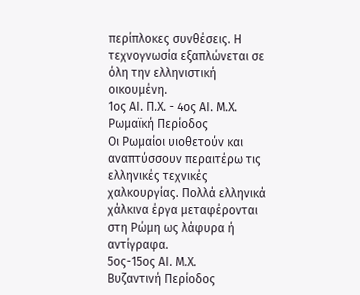περίπλοκες συνθέσεις. Η τεχνογνωσία εξαπλώνεται σε όλη την ελληνιστική οικουμένη.
1ος ΑΙ. Π.Χ. - 4ος ΑΙ. Μ.Χ.
Ρωμαϊκή Περίοδος
Οι Ρωμαίοι υιοθετούν και αναπτύσσουν περαιτέρω τις ελληνικές τεχνικές χαλκουργίας. Πολλά ελληνικά χάλκινα έργα μεταφέρονται στη Ρώμη ως λάφυρα ή αντίγραφα.
5ος-15ος ΑΙ. Μ.Χ.
Βυζαντινή Περίοδος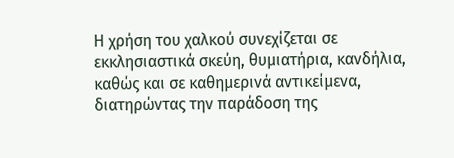Η χρήση του χαλκού συνεχίζεται σε εκκλησιαστικά σκεύη, θυμιατήρια, κανδήλια, καθώς και σε καθημερινά αντικείμενα, διατηρώντας την παράδοση της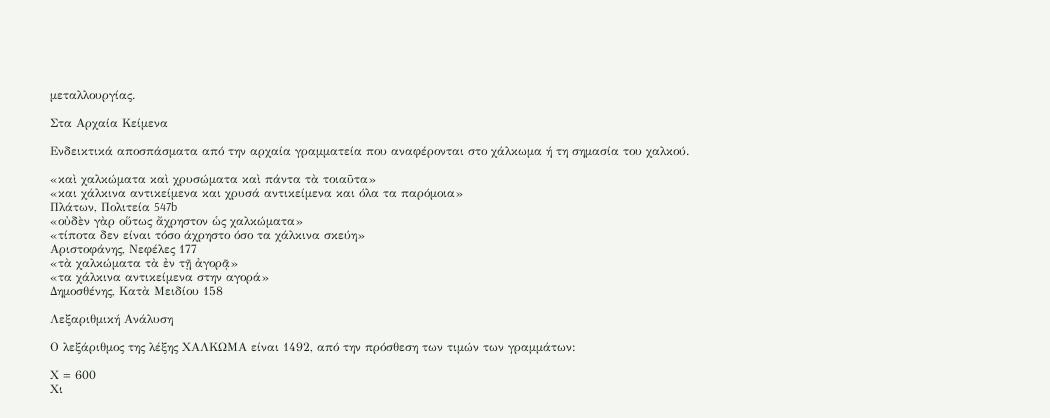μεταλλουργίας.

Στα Αρχαία Κείμενα

Ενδεικτικά αποσπάσματα από την αρχαία γραμματεία που αναφέρονται στο χάλκωμα ή τη σημασία του χαλκού.

«καὶ χαλκώματα καὶ χρυσώματα καὶ πάντα τὰ τοιαῦτα»
«και χάλκινα αντικείμενα και χρυσά αντικείμενα και όλα τα παρόμοια»
Πλάτων, Πολιτεία 547b
«οὐδὲν γὰρ οὕτως ἄχρηστον ὡς χαλκώματα»
«τίποτα δεν είναι τόσο άχρηστο όσο τα χάλκινα σκεύη»
Αριστοφάνης, Νεφέλες 177
«τὰ χαλκώματα τὰ ἐν τῇ ἀγορᾷ»
«τα χάλκινα αντικείμενα στην αγορά»
Δημοσθένης, Κατὰ Μειδίου 158

Λεξαριθμική Ανάλυση

Ο λεξάριθμος της λέξης ΧΑΛΚΩΜΑ είναι 1492, από την πρόσθεση των τιμών των γραμμάτων:

Χ = 600
Χι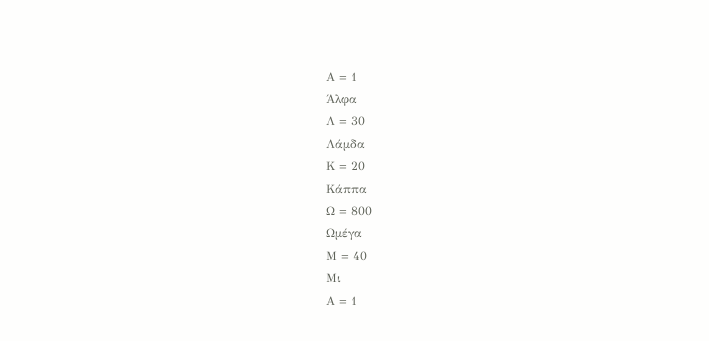Α = 1
Άλφα
Λ = 30
Λάμδα
Κ = 20
Κάππα
Ω = 800
Ωμέγα
Μ = 40
Μι
Α = 1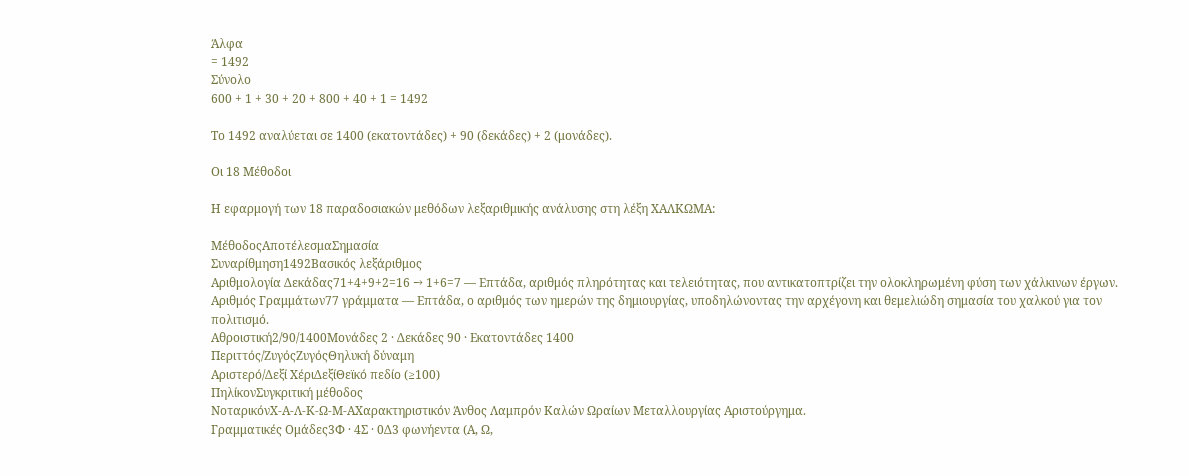Άλφα
= 1492
Σύνολο
600 + 1 + 30 + 20 + 800 + 40 + 1 = 1492

Το 1492 αναλύεται σε 1400 (εκατοντάδες) + 90 (δεκάδες) + 2 (μονάδες).

Οι 18 Μέθοδοι

Η εφαρμογή των 18 παραδοσιακών μεθόδων λεξαριθμικής ανάλυσης στη λέξη ΧΑΛΚΩΜΑ:

ΜέθοδοςΑποτέλεσμαΣημασία
Συναρίθμηση1492Βασικός λεξάριθμος
Αριθμολογία Δεκάδας71+4+9+2=16 → 1+6=7 — Επτάδα, αριθμός πληρότητας και τελειότητας, που αντικατοπτρίζει την ολοκληρωμένη φύση των χάλκινων έργων.
Αριθμός Γραμμάτων77 γράμματα — Επτάδα, ο αριθμός των ημερών της δημιουργίας, υποδηλώνοντας την αρχέγονη και θεμελιώδη σημασία του χαλκού για τον πολιτισμό.
Αθροιστική2/90/1400Μονάδες 2 · Δεκάδες 90 · Εκατοντάδες 1400
Περιττός/ΖυγόςΖυγόςΘηλυκή δύναμη
Αριστερό/Δεξί ΧέριΔεξίΘεϊκό πεδίο (≥100)
ΠηλίκονΣυγκριτική μέθοδος
ΝοταρικόνΧ-Α-Λ-Κ-Ω-Μ-ΑΧαρακτηριστικόν Άνθος Λαμπρόν Καλών Ωραίων Μεταλλουργίας Αριστούργημα.
Γραμματικές Ομάδες3Φ · 4Σ · 0Δ3 φωνήεντα (Α, Ω,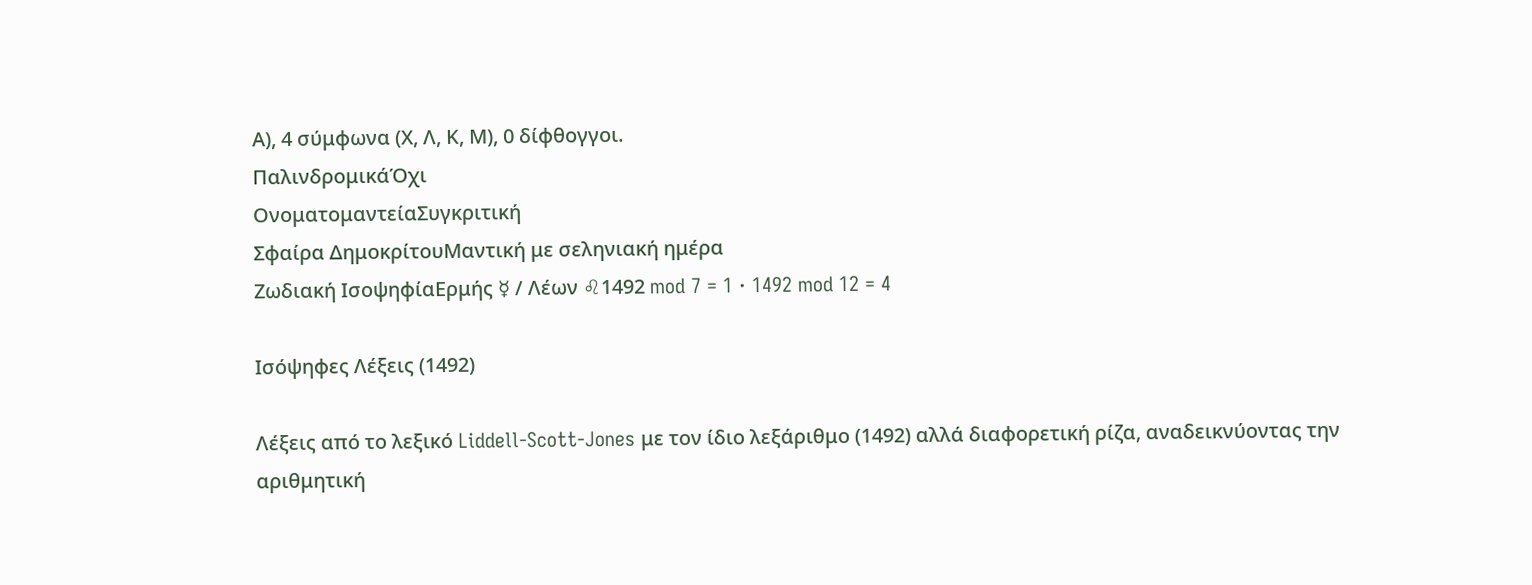Α), 4 σύμφωνα (Χ, Λ, Κ, Μ), 0 δίφθογγοι.
ΠαλινδρομικάΌχι
ΟνοματομαντείαΣυγκριτική
Σφαίρα ΔημοκρίτουΜαντική με σεληνιακή ημέρα
Ζωδιακή ΙσοψηφίαΕρμής ☿ / Λέων ♌1492 mod 7 = 1 · 1492 mod 12 = 4

Ισόψηφες Λέξεις (1492)

Λέξεις από το λεξικό Liddell-Scott-Jones με τον ίδιο λεξάριθμο (1492) αλλά διαφορετική ρίζα, αναδεικνύοντας την αριθμητική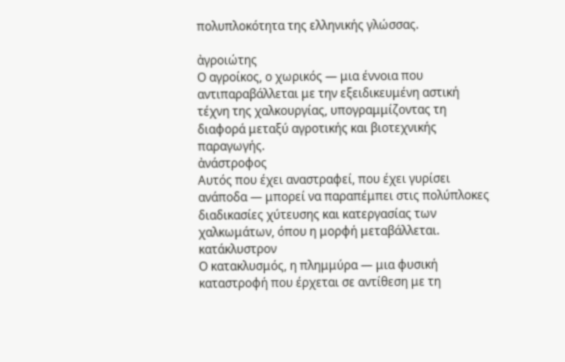πολυπλοκότητα της ελληνικής γλώσσας.

ἀγροιώτης
Ο αγροίκος, ο χωρικός — μια έννοια που αντιπαραβάλλεται με την εξειδικευμένη αστική τέχνη της χαλκουργίας, υπογραμμίζοντας τη διαφορά μεταξύ αγροτικής και βιοτεχνικής παραγωγής.
ἀνάστροφος
Αυτός που έχει αναστραφεί, που έχει γυρίσει ανάποδα — μπορεί να παραπέμπει στις πολύπλοκες διαδικασίες χύτευσης και κατεργασίας των χαλκωμάτων, όπου η μορφή μεταβάλλεται.
κατάκλυστρον
Ο κατακλυσμός, η πλημμύρα — μια φυσική καταστροφή που έρχεται σε αντίθεση με τη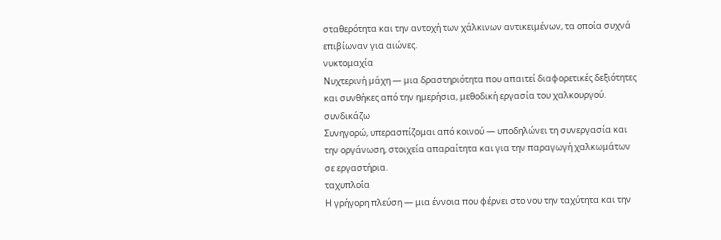σταθερότητα και την αντοχή των χάλκινων αντικειμένων, τα οποία συχνά επιβίωναν για αιώνες.
νυκτομαχία
Νυχτερινή μάχη — μια δραστηριότητα που απαιτεί διαφορετικές δεξιότητες και συνθήκες από την ημερήσια, μεθοδική εργασία του χαλκουργού.
συνδικάζω
Συνηγορώ, υπερασπίζομαι από κοινού — υποδηλώνει τη συνεργασία και την οργάνωση, στοιχεία απαραίτητα και για την παραγωγή χαλκωμάτων σε εργαστήρια.
ταχυπλοί̈α
Η γρήγορη πλεύση — μια έννοια που φέρνει στο νου την ταχύτητα και την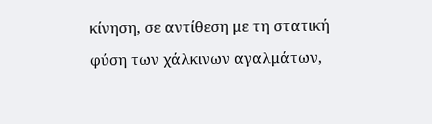κίνηση, σε αντίθεση με τη στατική φύση των χάλκινων αγαλμάτων,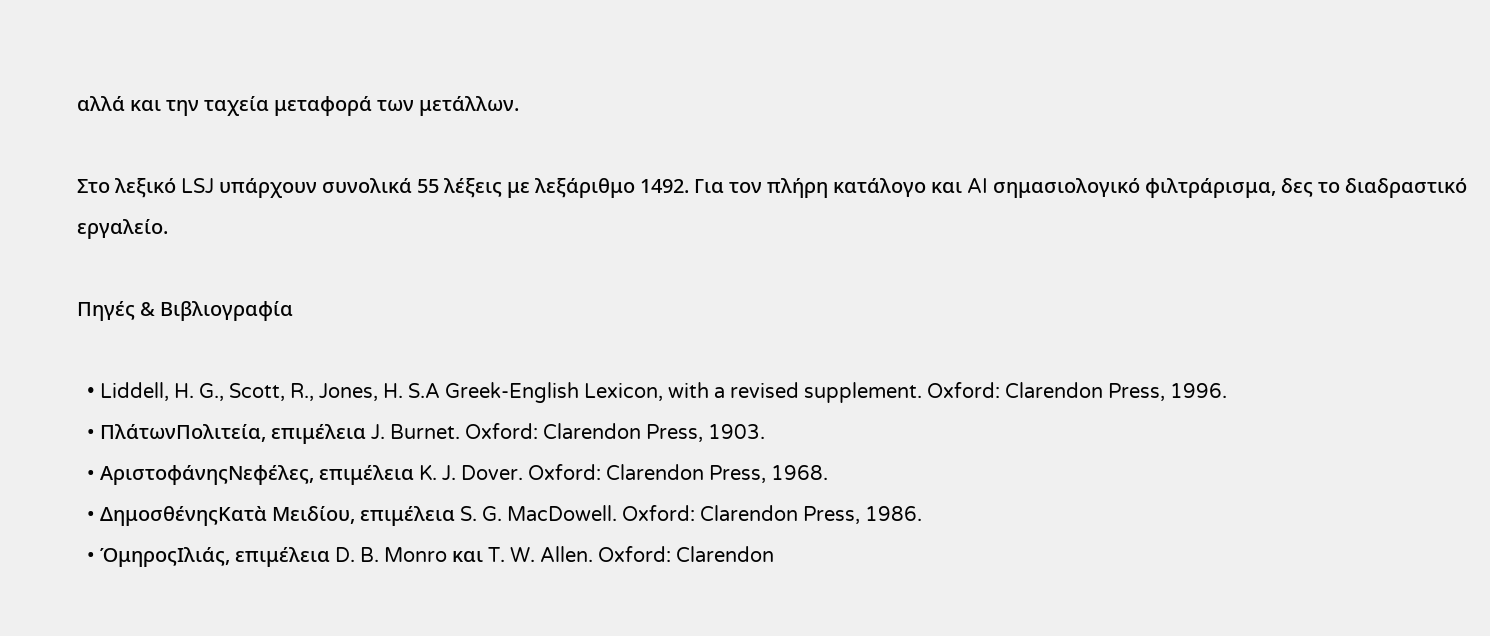αλλά και την ταχεία μεταφορά των μετάλλων.

Στο λεξικό LSJ υπάρχουν συνολικά 55 λέξεις με λεξάριθμο 1492. Για τον πλήρη κατάλογο και AI σημασιολογικό φιλτράρισμα, δες το διαδραστικό εργαλείο.

Πηγές & Βιβλιογραφία

  • Liddell, H. G., Scott, R., Jones, H. S.A Greek-English Lexicon, with a revised supplement. Oxford: Clarendon Press, 1996.
  • ΠλάτωνΠολιτεία, επιμέλεια J. Burnet. Oxford: Clarendon Press, 1903.
  • ΑριστοφάνηςΝεφέλες, επιμέλεια K. J. Dover. Oxford: Clarendon Press, 1968.
  • ΔημοσθένηςΚατὰ Μειδίου, επιμέλεια S. G. MacDowell. Oxford: Clarendon Press, 1986.
  • ΌμηροςΙλιάς, επιμέλεια D. B. Monro και T. W. Allen. Oxford: Clarendon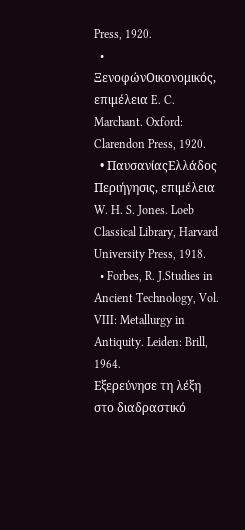Press, 1920.
  • ΞενοφώνΟικονομικός, επιμέλεια E. C. Marchant. Oxford: Clarendon Press, 1920.
  • ΠαυσανίαςΕλλάδος Περιήγησις, επιμέλεια W. H. S. Jones. Loeb Classical Library, Harvard University Press, 1918.
  • Forbes, R. J.Studies in Ancient Technology, Vol. VIII: Metallurgy in Antiquity. Leiden: Brill, 1964.
Εξερεύνησε τη λέξη στο διαδραστικό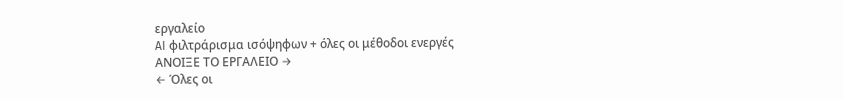εργαλείο
AI φιλτράρισμα ισόψηφων + όλες οι μέθοδοι ενεργές
ΑΝΟΙΞΕ ΤΟ ΕΡΓΑΛΕΙΟ →
← Όλες οι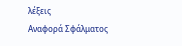λέξεις
Αναφορά Σφάλματος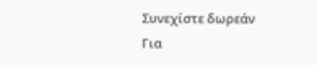Συνεχίστε δωρεάν
Για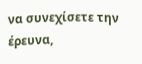να συνεχίσετε την έρευνα,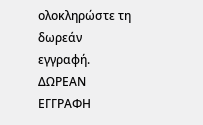ολοκληρώστε τη δωρεάν εγγραφή.
ΔΩΡΕΑΝ ΕΓΓΡΑΦΗ